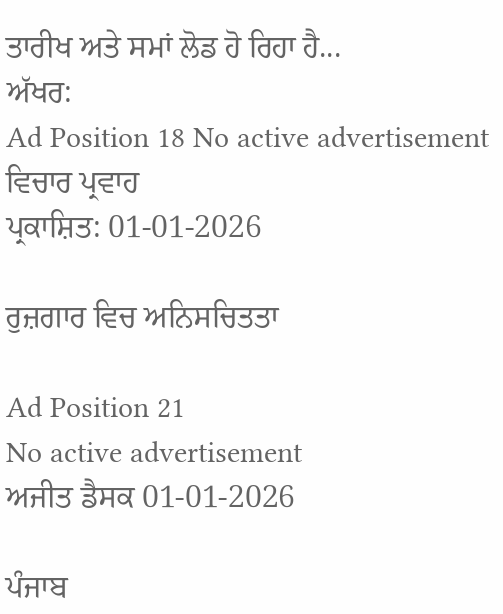ਤਾਰੀਖ ਅਤੇ ਸਮਾਂ ਲੋਡ ਹੋ ਰਿਹਾ ਹੈ...
ਅੱਖਰ:
Ad Position 18 No active advertisement
ਵਿਚਾਰ ਪ੍ਰਵਾਹ
ਪ੍ਰਕਾਸ਼ਿਤ: 01-01-2026

ਰੁਜ਼ਗਾਰ ਵਿਚ ਅਨਿਸਚਿਤਤਾ

Ad Position 21
No active advertisement
ਅਜੀਤ ਡੈਸਕ 01-01-2026

ਪੰਜਾਬ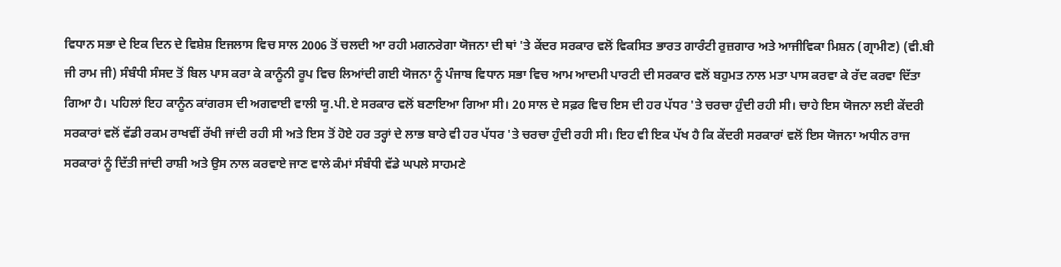ਵਿਧਾਨ ਸਭਾ ਦੇ ਇਕ ਦਿਨ ਦੇ ਵਿਸ਼ੇਸ਼ ਇਜਲਾਸ ਵਿਚ ਸਾਲ 2006 ਤੋਂ ਚਲਦੀ ਆ ਰਹੀ ਮਗਨਰੇਗਾ ਯੋਜਨਾ ਦੀ ਥਾਂ 'ਤੇ ਕੇਂਦਰ ਸਰਕਾਰ ਵਲੋਂ ਵਿਕਸਿਤ ਭਾਰਤ ਗਾਰੰਟੀ ਰੁਜ਼ਗਾਰ ਅਤੇ ਆਜੀਵਿਕਾ ਮਿਸ਼ਨ (ਗ੍ਰਾਮੀਣ) (ਵੀ.ਬੀ ਜੀ ਰਾਮ ਜੀ) ਸੰਬੰਧੀ ਸੰਸਦ ਤੋਂ ਬਿਲ ਪਾਸ ਕਰਾ ਕੇ ਕਾਨੂੰਨੀ ਰੂਪ ਵਿਚ ਲਿਆਂਦੀ ਗਈ ਯੋਜਨਾ ਨੂੰ ਪੰਜਾਬ ਵਿਧਾਨ ਸਭਾ ਵਿਚ ਆਮ ਆਦਮੀ ਪਾਰਟੀ ਦੀ ਸਰਕਾਰ ਵਲੋਂ ਬਹੁਮਤ ਨਾਲ ਮਤਾ ਪਾਸ ਕਰਵਾ ਕੇ ਰੱਦ ਕਰਵਾ ਦਿੱਤਾ ਗਿਆ ਹੈ। ਪਹਿਲਾਂ ਇਹ ਕਾਨੂੰਨ ਕਾਂਗਰਸ ਦੀ ਅਗਵਾਈ ਵਾਲੀ ਯੂ.ਪੀ.ਏ ਸਰਕਾਰ ਵਲੋਂ ਬਣਾਇਆ ਗਿਆ ਸੀ। 20 ਸਾਲ ਦੇ ਸਫ਼ਰ ਵਿਚ ਇਸ ਦੀ ਹਰ ਪੱਧਰ 'ਤੇ ਚਰਚਾ ਹੁੰਦੀ ਰਹੀ ਸੀ। ਚਾਹੇ ਇਸ ਯੋਜਨਾ ਲਈ ਕੇਂਦਰੀ ਸਰਕਾਰਾਂ ਵਲੋਂ ਵੱਡੀ ਰਕਮ ਰਾਖਵੀਂ ਰੱਖੀ ਜਾਂਦੀ ਰਹੀ ਸੀ ਅਤੇ ਇਸ ਤੋਂ ਹੋਏ ਹਰ ਤਰ੍ਹਾਂ ਦੇ ਲਾਭ ਬਾਰੇ ਵੀ ਹਰ ਪੱਧਰ 'ਤੇ ਚਰਚਾ ਹੁੰਦੀ ਰਹੀ ਸੀ। ਇਹ ਵੀ ਇਕ ਪੱਖ ਹੈ ਕਿ ਕੇਂਦਰੀ ਸਰਕਾਰਾਂ ਵਲੋਂ ਇਸ ਯੋਜਨਾ ਅਧੀਨ ਰਾਜ ਸਰਕਾਰਾਂ ਨੂੰ ਦਿੱਤੀ ਜਾਂਦੀ ਰਾਸ਼ੀ ਅਤੇ ਉਸ ਨਾਲ ਕਰਵਾਏ ਜਾਣ ਵਾਲੇ ਕੰਮਾਂ ਸੰਬੰਧੀ ਵੱਡੇ ਘਪਲੇ ਸਾਹਮਣੇ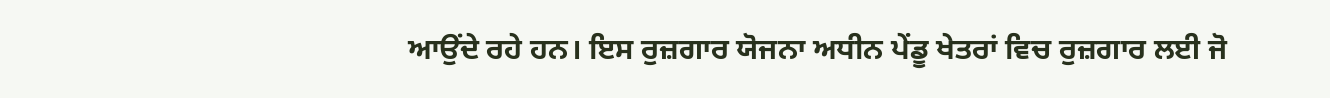ਆਉਂਦੇ ਰਹੇ ਹਨ। ਇਸ ਰੁਜ਼ਗਾਰ ਯੋਜਨਾ ਅਧੀਨ ਪੇਂਡੂ ਖੇਤਰਾਂ ਵਿਚ ਰੁਜ਼ਗਾਰ ਲਈ ਜੋ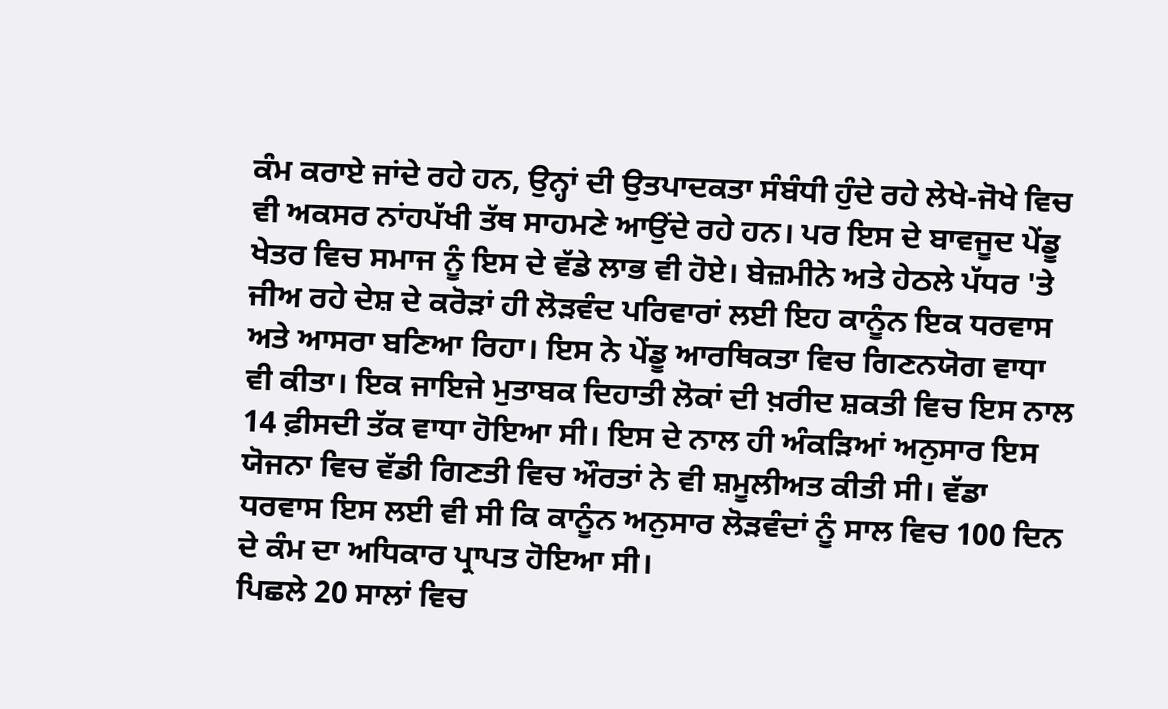ਕੰਮ ਕਰਾਏ ਜਾਂਦੇ ਰਹੇ ਹਨ, ਉਨ੍ਹਾਂ ਦੀ ਉਤਪਾਦਕਤਾ ਸੰਬੰਧੀ ਹੁੰਦੇ ਰਹੇ ਲੇਖੇ-ਜੋਖੇ ਵਿਚ ਵੀ ਅਕਸਰ ਨਾਂਹਪੱਖੀ ਤੱਥ ਸਾਹਮਣੇ ਆਉਂਦੇ ਰਹੇ ਹਨ। ਪਰ ਇਸ ਦੇ ਬਾਵਜੂਦ ਪੇਂਡੂ ਖੇਤਰ ਵਿਚ ਸਮਾਜ ਨੂੰ ਇਸ ਦੇ ਵੱਡੇ ਲਾਭ ਵੀ ਹੋਏ। ਬੇਜ਼ਮੀਨੇ ਅਤੇ ਹੇਠਲੇ ਪੱਧਰ 'ਤੇ ਜੀਅ ਰਹੇ ਦੇਸ਼ ਦੇ ਕਰੋੜਾਂ ਹੀ ਲੋੜਵੰਦ ਪਰਿਵਾਰਾਂ ਲਈ ਇਹ ਕਾਨੂੰਨ ਇਕ ਧਰਵਾਸ ਅਤੇ ਆਸਰਾ ਬਣਿਆ ਰਿਹਾ। ਇਸ ਨੇ ਪੇਂਡੂ ਆਰਥਿਕਤਾ ਵਿਚ ਗਿਣਨਯੋਗ ਵਾਧਾ ਵੀ ਕੀਤਾ। ਇਕ ਜਾਇਜੇ ਮੁਤਾਬਕ ਦਿਹਾਤੀ ਲੋਕਾਂ ਦੀ ਖ਼ਰੀਦ ਸ਼ਕਤੀ ਵਿਚ ਇਸ ਨਾਲ 14 ਫ਼ੀਸਦੀ ਤੱਕ ਵਾਧਾ ਹੋਇਆ ਸੀ। ਇਸ ਦੇ ਨਾਲ ਹੀ ਅੰਕੜਿਆਂ ਅਨੁਸਾਰ ਇਸ ਯੋਜਨਾ ਵਿਚ ਵੱਡੀ ਗਿਣਤੀ ਵਿਚ ਔਰਤਾਂ ਨੇ ਵੀ ਸ਼ਮੂਲੀਅਤ ਕੀਤੀ ਸੀ। ਵੱਡਾ ਧਰਵਾਸ ਇਸ ਲਈ ਵੀ ਸੀ ਕਿ ਕਾਨੂੰਨ ਅਨੁਸਾਰ ਲੋੜਵੰਦਾਂ ਨੂੰ ਸਾਲ ਵਿਚ 100 ਦਿਨ ਦੇ ਕੰਮ ਦਾ ਅਧਿਕਾਰ ਪ੍ਰਾਪਤ ਹੋਇਆ ਸੀ।
ਪਿਛਲੇ 20 ਸਾਲਾਂ ਵਿਚ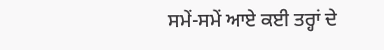ਸਮੇਂ-ਸਮੇਂ ਆਏ ਕਈ ਤਰ੍ਹਾਂ ਦੇ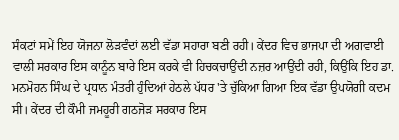ਸੰਕਟਾਂ ਸਮੇਂ ਇਹ ਯੋਜਨਾ ਲੋੜਵੰਦਾਂ ਲਈ ਵੱਡਾ ਸਹਾਰਾ ਬਣੀ ਰਹੀ। ਕੇਂਦਰ ਵਿਚ ਭਾਜਪਾ ਦੀ ਅਗਵਾਈ ਵਾਲੀ ਸਰਕਾਰ ਇਸ ਕਾਨੂੰਨ ਬਾਰੇ ਇਸ ਕਰਕੇ ਵੀ ਹਿਚਕਚਾਉਂਦੀ ਨਜ਼ਰ ਆਉਂਦੀ ਰਹੀ, ਕਿਉਂਕਿ ਇਹ ਡਾ. ਮਨਮੋਹਨ ਸਿੰਘ ਦੇ ਪ੍ਰਧਾਨ ਮੰਤਰੀ ਹੁੰਦਿਆਂ ਹੇਠਲੇ ਪੱਧਰ 'ਤੇ ਚੁੱਕਿਆ ਗਿਆ ਇਕ ਵੱਡਾ ਉਪਯੋਗੀ ਕਦਮ ਸੀ। ਕੇਂਦਰ ਦੀ ਕੌਮੀ ਜਮਹੂਰੀ ਗਠਜੋੜ ਸਰਕਾਰ ਇਸ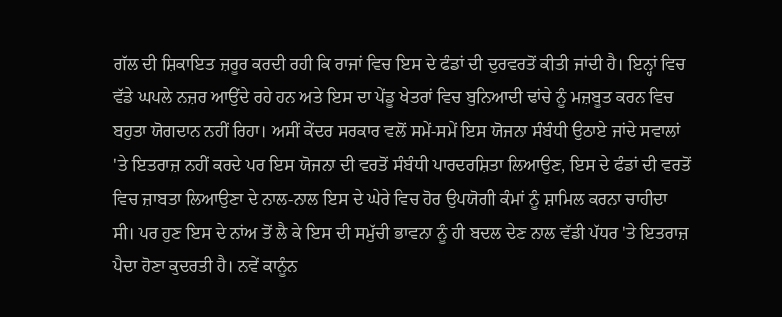ਗੱਲ ਦੀ ਸ਼ਿਕਾਇਤ ਜ਼ਰੂਰ ਕਰਦੀ ਰਹੀ ਕਿ ਰਾਜਾਂ ਵਿਚ ਇਸ ਦੇ ਫੰਡਾਂ ਦੀ ਦੁਰਵਰਤੋਂ ਕੀਤੀ ਜਾਂਦੀ ਹੈ। ਇਨ੍ਹਾਂ ਵਿਚ ਵੱਡੇ ਘਪਲੇ ਨਜ਼ਰ ਆਉਂਦੇ ਰਹੇ ਹਨ ਅਤੇ ਇਸ ਦਾ ਪੇਂਡੂ ਖੇਤਰਾਂ ਵਿਚ ਬੁਨਿਆਦੀ ਢਾਂਚੇ ਨੂੰ ਮਜ਼ਬੂਤ ਕਰਨ ਵਿਚ ਬਹੁਤਾ ਯੋਗਦਾਨ ਨਹੀਂ ਰਿਹਾ। ਅਸੀਂ ਕੇਂਦਰ ਸਰਕਾਰ ਵਲੋਂ ਸਮੇਂ-ਸਮੇਂ ਇਸ ਯੋਜਨਾ ਸੰਬੰਧੀ ਉਠਾਏ ਜਾਂਦੇ ਸਵਾਲਾਂ 'ਤੇ ਇਤਰਾਜ਼ ਨਹੀਂ ਕਰਦੇ ਪਰ ਇਸ ਯੋਜਨਾ ਦੀ ਵਰਤੋਂ ਸੰਬੰਧੀ ਪਾਰਦਰਸ਼ਿਤਾ ਲਿਆਉਣ, ਇਸ ਦੇ ਫੰਡਾਂ ਦੀ ਵਰਤੋਂ ਵਿਚ ਜ਼ਾਬਤਾ ਲਿਆਉਣਾ ਦੇ ਨਾਲ-ਨਾਲ ਇਸ ਦੇ ਘੇਰੇ ਵਿਚ ਹੋਰ ਉਪਯੋਗੀ ਕੰਮਾਂ ਨੂੰ ਸ਼ਾਮਿਲ ਕਰਨਾ ਚਾਹੀਦਾ ਸੀ। ਪਰ ਹੁਣ ਇਸ ਦੇ ਨਾਂਅ ਤੋਂ ਲੈ ਕੇ ਇਸ ਦੀ ਸਮੁੱਚੀ ਭਾਵਨਾ ਨੂੰ ਹੀ ਬਦਲ ਦੇਣ ਨਾਲ ਵੱਡੀ ਪੱਧਰ 'ਤੇ ਇਤਰਾਜ਼ ਪੈਦਾ ਹੋਣਾ ਕੁਦਰਤੀ ਹੈ। ਨਵੇਂ ਕਾਨੂੰਨ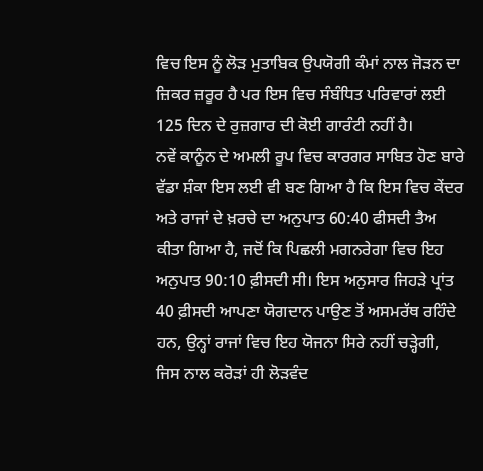ਵਿਚ ਇਸ ਨੂੰ ਲੋੜ ਮੁਤਾਬਿਕ ਉਪਯੋਗੀ ਕੰਮਾਂ ਨਾਲ ਜੋੜਨ ਦਾ ਜ਼ਿਕਰ ਜ਼ਰੂਰ ਹੈ ਪਰ ਇਸ ਵਿਚ ਸੰਬੰਧਿਤ ਪਰਿਵਾਰਾਂ ਲਈ 125 ਦਿਨ ਦੇ ਰੁਜ਼ਗਾਰ ਦੀ ਕੋਈ ਗਾਰੰਟੀ ਨਹੀਂ ਹੈ।
ਨਵੇਂ ਕਾਨੂੰਨ ਦੇ ਅਮਲੀ ਰੂਪ ਵਿਚ ਕਾਰਗਰ ਸਾਬਿਤ ਹੋਣ ਬਾਰੇ ਵੱਡਾ ਸ਼ੰਕਾ ਇਸ ਲਈ ਵੀ ਬਣ ਗਿਆ ਹੈ ਕਿ ਇਸ ਵਿਚ ਕੇਂਦਰ ਅਤੇ ਰਾਜਾਂ ਦੇ ਖ਼ਰਚੇ ਦਾ ਅਨੁਪਾਤ 60:40 ਫੀਸਦੀ ਤੈਅ ਕੀਤਾ ਗਿਆ ਹੈ, ਜਦੋਂ ਕਿ ਪਿਛਲੀ ਮਗਨਰੇਗਾ ਵਿਚ ਇਹ ਅਨੁਪਾਤ 90:10 ਫ਼ੀਸਦੀ ਸੀ। ਇਸ ਅਨੁਸਾਰ ਜਿਹੜੇ ਪ੍ਰਾਂਤ 40 ਫ਼ੀਸਦੀ ਆਪਣਾ ਯੋਗਦਾਨ ਪਾਉਣ ਤੋਂ ਅਸਮਰੱਥ ਰਹਿੰਦੇ ਹਨ, ਉਨ੍ਹਾਂ ਰਾਜਾਂ ਵਿਚ ਇਹ ਯੋਜਨਾ ਸਿਰੇ ਨਹੀਂ ਚੜ੍ਹੇਗੀ, ਜਿਸ ਨਾਲ ਕਰੋੜਾਂ ਹੀ ਲੋੜਵੰਦ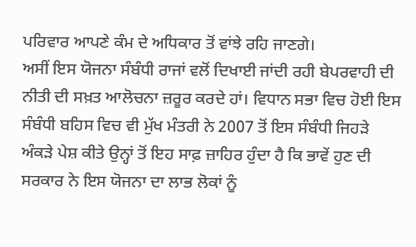ਪਰਿਵਾਰ ਆਪਣੇ ਕੰਮ ਦੇ ਅਧਿਕਾਰ ਤੋਂ ਵਾਂਝੇ ਰਹਿ ਜਾਣਗੇ।
ਅਸੀਂ ਇਸ ਯੋਜਨਾ ਸੰਬੰਧੀ ਰਾਜਾਂ ਵਲੋਂ ਦਿਖਾਈ ਜਾਂਦੀ ਰਹੀ ਬੇਪਰਵਾਹੀ ਦੀ ਨੀਤੀ ਦੀ ਸਖ਼ਤ ਆਲੋਚਨਾ ਜ਼ਰੂਰ ਕਰਦੇ ਹਾਂ। ਵਿਧਾਨ ਸਭਾ ਵਿਚ ਹੋਈ ਇਸ ਸੰਬੰਧੀ ਬਹਿਸ ਵਿਚ ਵੀ ਮੁੱਖ ਮੰਤਰੀ ਨੇ 2007 ਤੋਂ ਇਸ ਸੰਬੰਧੀ ਜਿਹੜੇ ਅੰਕੜੇ ਪੇਸ਼ ਕੀਤੇ ਉਨ੍ਹਾਂ ਤੋਂ ਇਹ ਸਾਫ਼ ਜ਼ਾਹਿਰ ਹੁੰਦਾ ਹੈ ਕਿ ਭਾਵੇਂ ਹੁਣ ਦੀ ਸਰਕਾਰ ਨੇ ਇਸ ਯੋਜਨਾ ਦਾ ਲਾਭ ਲੋਕਾਂ ਨੂੰ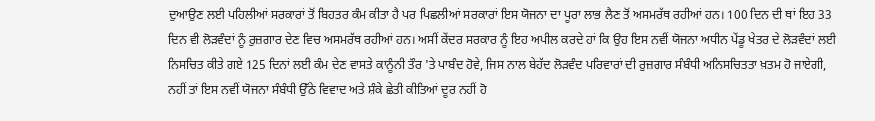ਦੁਆਉਣ ਲਈ ਪਹਿਲੀਆਂ ਸਰਕਾਰਾਂ ਤੋਂ ਬਿਹਤਰ ਕੰਮ ਕੀਤਾ ਹੈ ਪਰ ਪਿਛਲੀਆਂ ਸਰਕਾਰਾਂ ਇਸ ਯੋਜਨਾ ਦਾ ਪੂਰਾ ਲਾਭ ਲੈਣ ਤੋਂ ਅਸਮਰੱਥ ਰਹੀਆਂ ਹਨ। 100 ਦਿਨ ਦੀ ਥਾਂ ਇਹ 33 ਦਿਨ ਵੀ ਲੋੜਵੰਦਾਂ ਨੂੰ ਰੁਜ਼ਗਾਰ ਦੇਣ ਵਿਚ ਅਸਮਰੱਥ ਰਹੀਆਂ ਹਨ। ਅਸੀਂ ਕੇਂਦਰ ਸਰਕਾਰ ਨੂੰ ਇਹ ਅਪੀਲ ਕਰਦੇ ਹਾਂ ਕਿ ਉਹ ਇਸ ਨਵੀਂ ਯੋਜਨਾ ਅਧੀਨ ਪੇਂਡੂ ਖੇਤਰ ਦੇ ਲੋੜਵੰਦਾਂ ਲਈ ਨਿਸਚਿਤ ਕੀਤੇ ਗਏ 125 ਦਿਨਾਂ ਲਈ ਕੰਮ ਦੇਣ ਵਾਸਤੇ ਕਾਨੂੰਨੀ ਤੌਰ 'ਤੇ ਪਾਬੰਦ ਹੋਵੇ, ਜਿਸ ਨਾਲ ਬੇਹੱਦ ਲੋੜਵੰਦ ਪਰਿਵਾਰਾਂ ਦੀ ਰੁਜ਼ਗਾਰ ਸੰਬੰਧੀ ਅਨਿਸਚਿਤਤਾ ਖ਼ਤਮ ਹੋ ਜਾਏਗੀ, ਨਹੀਂ ਤਾਂ ਇਸ ਨਵੀਂ ਯੋਜਨਾ ਸੰਬੰਧੀ ਉੱਠੇ ਵਿਵਾਦ ਅਤੇ ਸ਼ੰਕੇ ਛੇਤੀ ਕੀਤਿਆਂ ਦੂਰ ਨਹੀਂ ਹੋ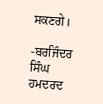ਸਕਣਗੇ।

-ਬਰਜਿੰਦਰ ਸਿੰਘ ਹਮਦਰਦ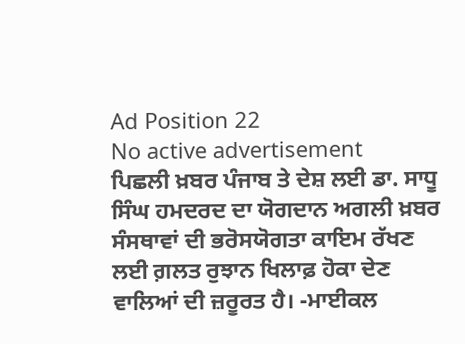Ad Position 22
No active advertisement
ਪਿਛਲੀ ਖ਼ਬਰ ਪੰਜਾਬ ਤੇ ਦੇਸ਼ ਲਈ ਡਾ. ਸਾਧੂ ਸਿੰਘ ਹਮਦਰਦ ਦਾ ਯੋਗਦਾਨ ਅਗਲੀ ਖ਼ਬਰ ਸੰਸਥਾਵਾਂ ਦੀ ਭਰੋਸਯੋਗਤਾ ਕਾਇਮ ਰੱਖਣ ਲਈ ਗ਼ਲਤ ਰੁਝਾਨ ਖਿਲਾਫ਼ ਹੋਕਾ ਦੇਣ ਵਾਲਿਆਂ ਦੀ ਜ਼ਰੂਰਤ ਹੈ। -ਮਾਈਕਲ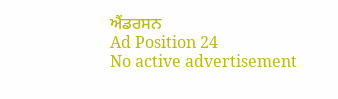ਐਂਡਰਸਨ
Ad Position 24
No active advertisement